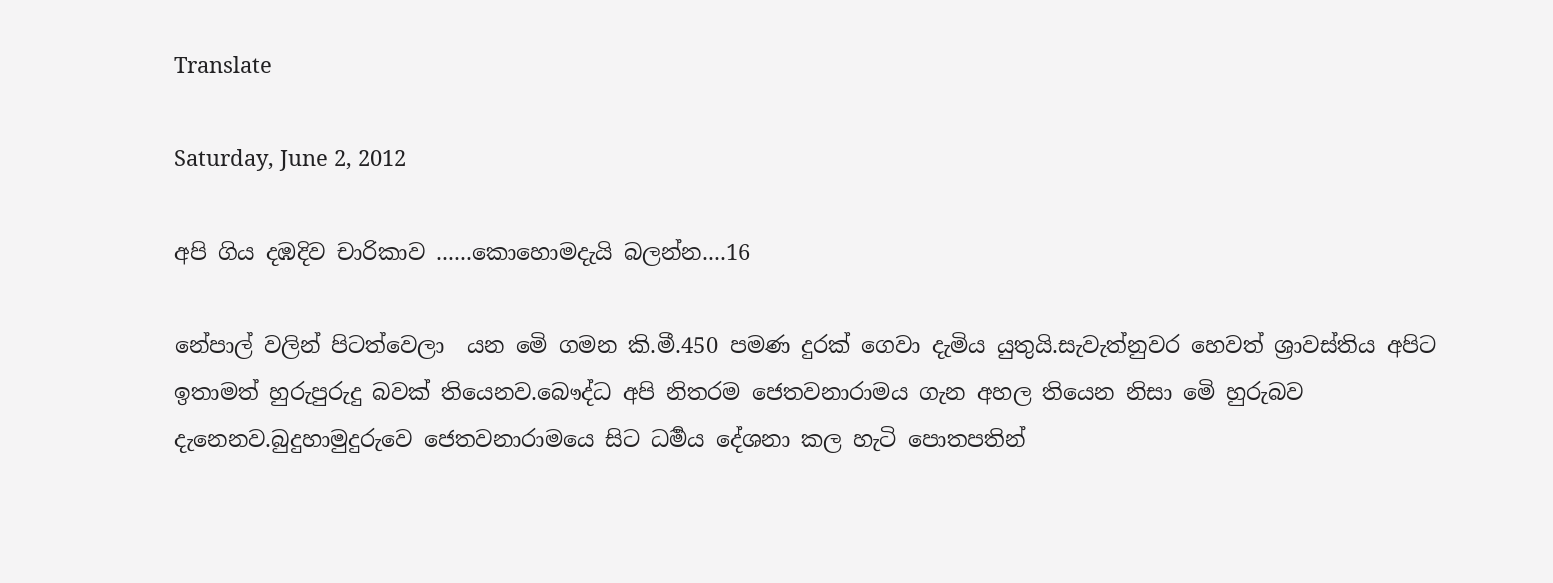Translate

Saturday, June 2, 2012

අපි ගිය දඹදිව චාරිකාව ......කොහොමදැයි බලන්න....16

නේපාල් වලින් පිටත්වෙලා  යන මෙි ගමන කි.මී.450 පමණ දුරක් ගෙවා දැමිය යුතුයි.සැවැත්නුවර හෙවත් ශ්‍රාවස්තිය අපිට ඉතාමත් හුරුපුරුදු බවක් තියෙනව.බෞද්ධ අපි නිතරම ජෙතවනාරාමය ගැන අහල තියෙන නිසා මෙි හුරුබව දැනෙනව.බුදුහාමුදුරුවෙ ජෙතවනාරාමයෙ සිට ධර්‍මය දේශනා කල හැටි පොතපතින්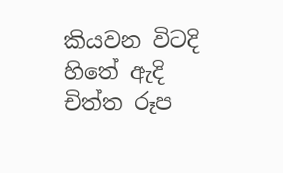කියවන විටදි හිතේ ඇදි චිත්ත රූප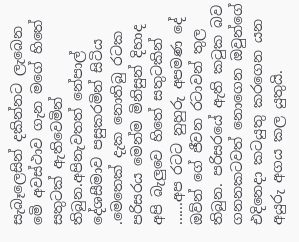සැබෑලෙසින් දකින්නට ලැබෙන මෙි අවස්ථාව ගැන මගේ හිතේ සතුටක් ඇතිවෙමින් තිබුන.අපිනැවතත් නේපාල් දේශසීමාව පසුකරමින් සිටිය .මෙතෙක් දැක නොතිබු රටක  පරිසරය මෙන්ම මිනිසුන් දිහාද අපි බැලුවෙ හිතේ සතුටකින් ......අප රටට නුහුරු අපමණ දේ ඔව්න් ගේ ජීවන රටාවන් තුල තිබුන. පරිසරයේ ඇති කටුක බව ගනනකටවත් නොගෙන ඔවුන්ගේ එදිනෙදා කටයුතු කරගෙන යන අයුරු අගය කල යුතුයි.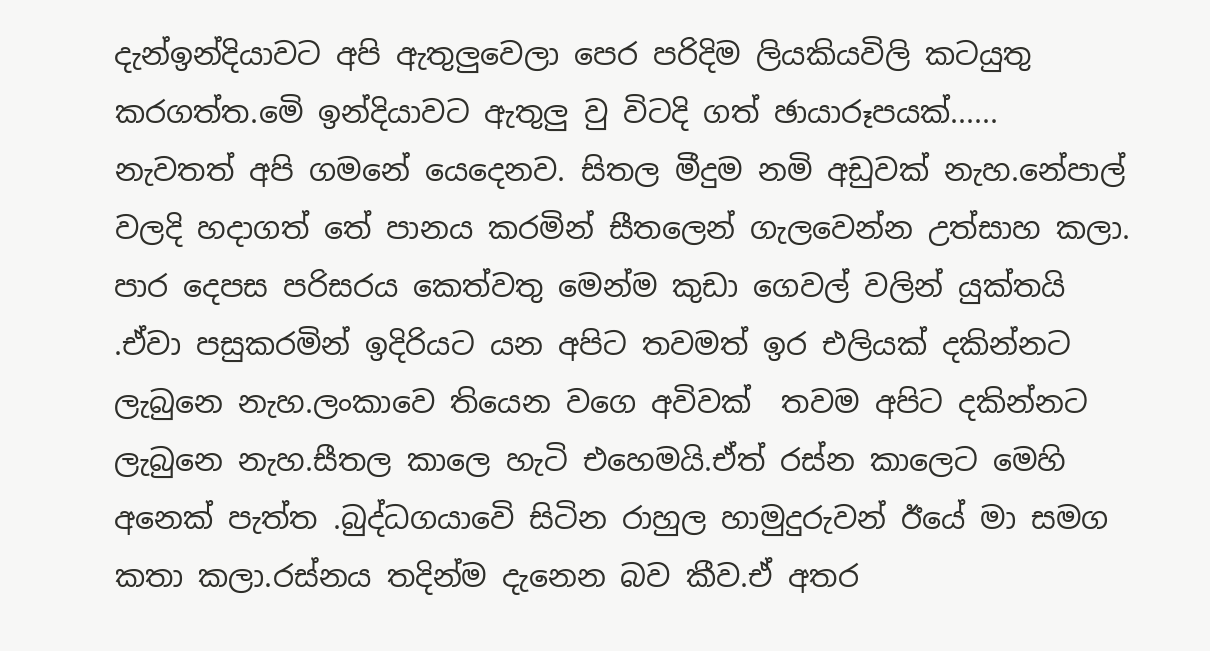දැන්ඉන්දියාවට අපි ඇතුලුවෙලා පෙර පරිදිම ලියකියවිලි කටයුතු කරගත්ත.මෙි ඉන්දියාවට ඇතුලු වු විටදි ගත් ඡායාරූපයක්......
නැවතත් අපි ගමනේ යෙදෙනව. සිතල මීදුම නමි අඩුවක් නැහ.නේපාල් වලදි හදාගත් තේ පානය කරමින් සීතලෙන් ගැලවෙන්න උත්සාහ කලා. පාර දෙපස පරිසරය කෙත්වතු මෙන්ම කුඩා ගෙවල් වලින් යුක්තයි .ඒවා පසුකරමින් ඉදිරියට යන අපිට තවමත් ඉර එලියක් දකින්නට ලැබුනෙ නැහ.ලංකාවෙ තියෙන වගෙ අවිවක්  තවම අපිට දකින්නට ලැබුනෙ නැහ.සීතල කාලෙ හැටි එහෙමයි.ඒත් රස්න කාලෙට මෙහි අනෙක් පැත්ත .බුද්ධගයාවෙි සිටින රාහුල හාමුදුරුවන් ඊයේ මා සමග කතා කලා.රස්නය තදින්ම දැනෙන බව කීව.ඒ අතර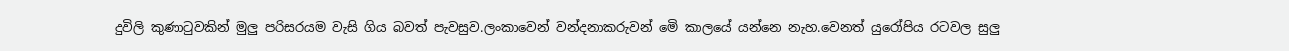දුවිලි කුණාටුවකින් මුලු පරිසරයම වැසි ගිය බවත් පැවසුව.ලංකාවෙන් වන්දනාකරුවන් මෙි කාලයේ යන්නෙ නැහ.වෙනත් යුරෝපිය රටවල සුලු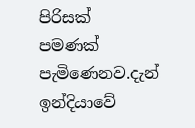පිරිසක්  පමණක් පැමිණෙනව.දැන් ඉන්දියාවේ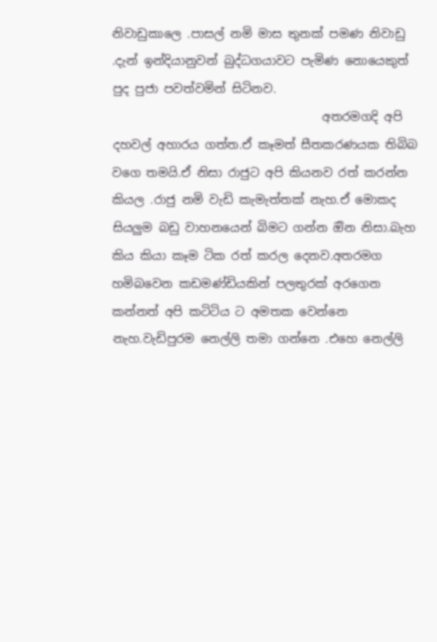නිවාඩුකාලෙ .පාසල් නමි මාස තුනක් පමණ නිවාඩු .දැන් ඉන්දියානුවන් බුද්ධගයාවට පැමිණ නොයෙකුත් පුද පුජා පවත්වමින් සිටිනව.
                                   අතරමගදි අපි දහවල් අහාරය ගත්ත.ඒ කෑමත් සීතකරණයක තිබිබ වගෙ තමයි.ඒ නිසා රාජුට අපි කියනව රත් කරන්න කියල .රාජු නමි වැඩි කැමැත්තක් නැහ.ඒ මොකද සියලුම බඩු වාහනයෙන් බිමට ගන්න ඔින නිසා.බැහ කිය කියා කෑම ටික රත් කරල දෙනව.අතරමග හමිබවෙන කඩමණ්ඩියකින් පලතුරක් අරගෙන කන්නත් අපි කටිටිය ට අමතක වෙන්නෙ නැහ.වැඩිපුරම නෙල්ලි තමා ගන්නෙ .එහෙ නෙල්ලි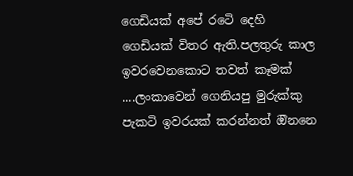ගෙඩියක් අපේ රටෙි දෙහි ගෙඩියක් විතර ඇති.පලතුරු කාල ඉවරවෙනකොට තවත් කෑමක් ....ලංකාවෙන් ගෙනියපු මුරුක්කු පැකටි ඉවරයක් කරන්නත් ඔිනනෙ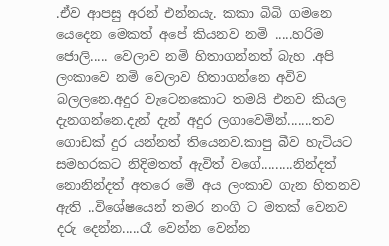.ඒව ආපසු අරන් එන්නයැ. කකා බිබි ගමනෙ යෙදෙන මෙකත් අපේ කියනව නමි .....හරිම ජොලි..... වෙලාව නමි හිතාගන්නත් බැහ .අපි ලංකාවෙ නමි වෙලාව හිතාගන්නෙ අවිව බලලනෙ.අදුර වැටෙනකොට තමයි එනව කියල දැනගන්නෙ.දැන් දැන් අදුර ලගාවෙමින්.......තව ගොඩක් දුර යන්නත් තියෙනව.කාපු බීව හැටියට සමහරකට නිදිමතත් ඇවිත් වගේ.........නින්දත් නොනින්දත් අතරෙ මෙි අය ලංකාව ගැන හිතනව ඇති ..විශේෂයෙන් තමර නංගි ට මතක් වෙනව දරු දෙන්න.....රෑ වෙන්න වෙන්න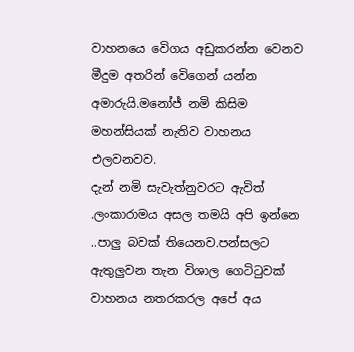වාහනයෙ වෙිගය අඩුකරන්න වෙනව මීදුම අතරින් වෙිගෙන් යන්න අමාරුයි.මනෝජ් නමි කිසිම මහන්සියක් නැතිව වාහනය එලවනවව.
දැන් නමි සැවැත්නුවරට ඇවිත් .ලංකාරාමය අසල තමයි අපි ඉන්නෙ ..පාලු බවක් තියෙනව.පන්සලට ඇතුලුවන තැන විශාල ගෙටිටුවක්  වාහනය නතරකරල අපේ අය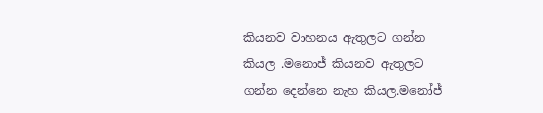කියනව වාහනය ඇතුලට ගන්න කියල .මනොජ් කියනව ඇතුලට ගන්න දෙන්නෙ නැහ කියල.මනෝජ්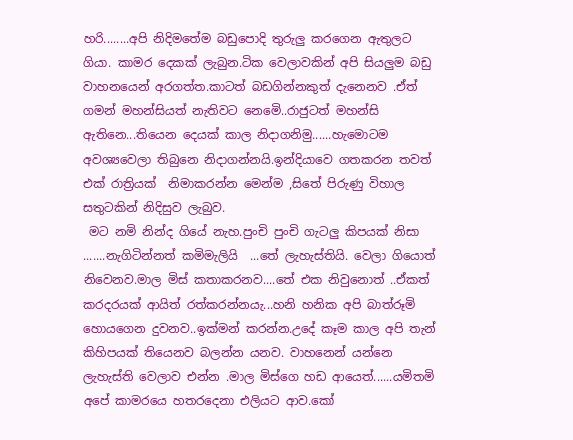හරි........අපි නිදිමතේම බඩුපොදි තුරුලු කරගෙන ඇතුලට ගියා. කාමර දෙකක් ලැබුන.ටික වෙලාවකින් අපි සියලුම බඩු වාහනයෙන් අරගත්ත.කාටත් බඩගින්නකුත් දැනෙනව .ඒත් ගමන් මහන්සියත් නැතිවට නෙමෙි..රාජුටත් මහන්සි ඇතිනෙ...තියෙන දෙයක් කාල නිදාගනිමු......හැමොටම අවශ්‍යවෙලා තිබුනෙ නිදාගන්නයි.ඉන්දියාවෙ ගතකරන තවත් එක් රාත්‍රියක්  නිමාකරන්න මෙන්ම ,සිතේ පිරුණු විහාල සතුටකින් නිදිසුව ලැබුව.
 මට නමි නින්ද ගියේ නැහ.පුංචි පුංචි ගැටලු කිපයක් නිසා .......නැගිටින්නත් කමිමැලියි  ...තේ ලැහැස්තියි. වෙලා ගියොත් නිවෙනව.මාල මිස් කතාකරනව....තේ එක නිවුනොත් ..ඒකත් කරදරයක් ආයිත් රත්කරන්නයැ...හනි හනික අපි බාත්රූමි හොයගෙන දුවනව..ඉක්මන් කරන්න.උදේ කෑම කාල අපි තැන් කිහිපයක් තියෙනව බලන්න යනව. වාහනෙන් යන්නෙ ලැහැස්ති වෙලාව එන්න .මාල මිස්ගෙ හඩ ආයෙත්......යමිතමි අපේ කාමරයෙ හතරදෙනා එලියට ආව.කෝ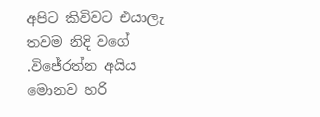අපිට කිවිවට එයාලැ තවම නිදි වගේ .විජේරත්න අයිය මොනව හරි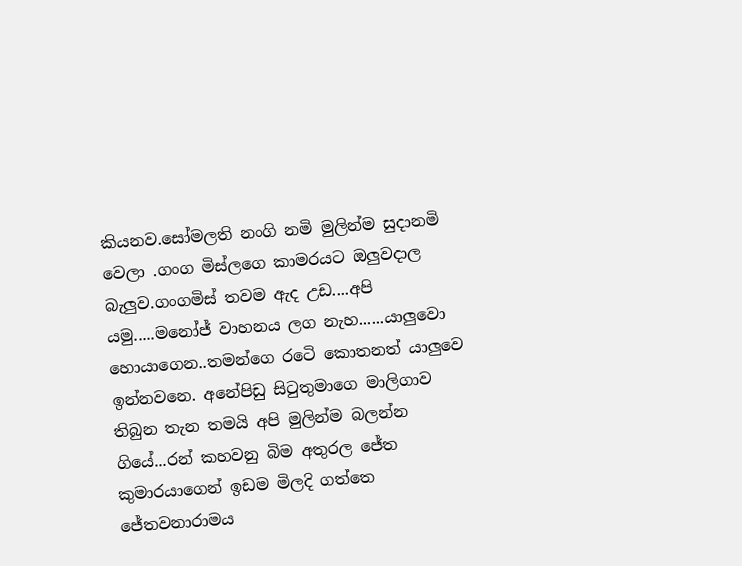කියනව.සෝමලති නංගි නමි මුලින්ම සුදානමි වෙලා .ගංග මිස්ලගෙ කාමරයට ඔලුවදාල බැලුව.ගංගමිස් තවම ඇද උඩ....අපි යමු.....මනෝජ් වාහනය ලග නැහ......යාලුවො හොයාගෙන..තමන්ගෙ රටෙි කොතනත් යාලුවෙ ඉන්නවනෙ. අනේපිඩු සිටුතුමාගෙ මාලිගාව තිබුන තැන තමයි අපි මුලින්ම බලන්න ගියේ...රන් කහවනු බිම අතුරල ජේත කුමාරයාගෙන් ඉඩම මිලදි ගත්තෙ ජේතවනාරාමය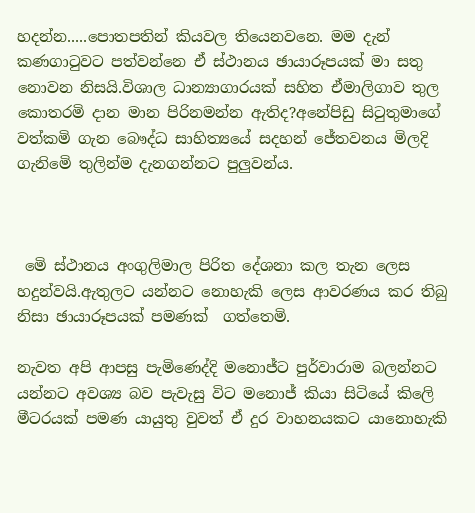හදන්න.....පොතපතින් කියවල තියෙනවනෙ. මම දැන් කණගාටුවට පත්වන්නෙ ඒ ස්ථානය ඡායාරූපයක් මා සතු නොවන නිසයි.විශාල ධාන්‍යාගාරයක් සහිත ඒමාලිගාව තුල කොතරමි දාන මාන පිරිනමන්න ඇතිද?අනේපිඩු සිටුතුමාගේ වත්කමි ගැන බෞද්ධ සාහිත්‍යයේ සදහන් ජේතවනය මිලදි ගැනිමෙි තුලින්ම දැනගන්නට පුලුවන්ය.



 මෙි ස්ථානය අංගුලිමාල පිරිත දේශනා කල තැන ලෙස හදුන්වයි.ඇතුලට යන්නට නොහැකි ලෙස ආවරණය කර තිබු නිසා ඡායාරූපයක් පමණක්  ගත්තෙමි.

නැවත අපි ආපසු පැමිණෙද්දි මනොජ්ට පුර්වාරාම බලන්නට යන්නට අවශ්‍ය බව පැවැසු විට මනොජ් කියා සිටියේ කිලෙි මීටරයක් පමණ යායුතු වුවත් ඒ දුර වාහනයකට යානොහැකි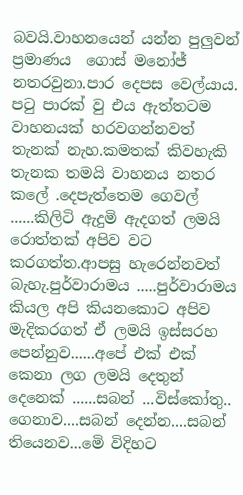බවයි.වාහනයෙන් යන්න පුලුවන් ප්‍රමාණය  ගොස් මනෝජ් නතරවුනා.පාර දෙපස වෙල්යාය. පටු පාරක් වු එය ඇත්තටම වාහනයක් හරවගන්නවත් තැනක් නැහ.කමතක් කිවහැකි තැනක තමයි වාහනය නතර කලේ .දෙපැත්තෙම ගෙවල් ......කිලිටි ඇදුමි ඇදගත් ලමයි රොත්තක් අපිව වට කරගත්ත.ආපසු හැරෙන්නවත් බැහැ.පුර්වාරාමය .....පුර්වාරාමය කියල අපි කියනකොට අපිව මැදිකරගත් ඒ ලමයි ඉස්සරහ පෙන්නුව......අපේ එක් එක් කෙනා ලග ලමයි දෙතුන් දෙනෙක් ......සබන් ...විස්කෝතු.. ගෙනාව....සබන් දෙන්න....සබන් තියෙනව...මෙි විදිහට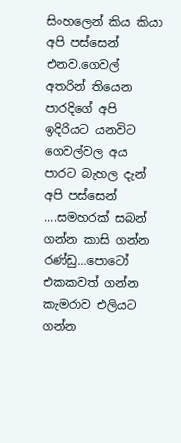සිංහලෙන් කිය කියා අපි පස්සෙන් එනව.ගෙවල් අතරින් තියෙන පාරදිගේ අපි ඉදිරියට යනවිට ගෙවල්වල අය පාරට බැහල දැන් අපි පස්සෙන් ....සමහරක් සබන් ගන්න කාසි ගන්න රණ්ඩු...පොටෝ එකකවත් ගන්න කැමරාව එලියට ගන්න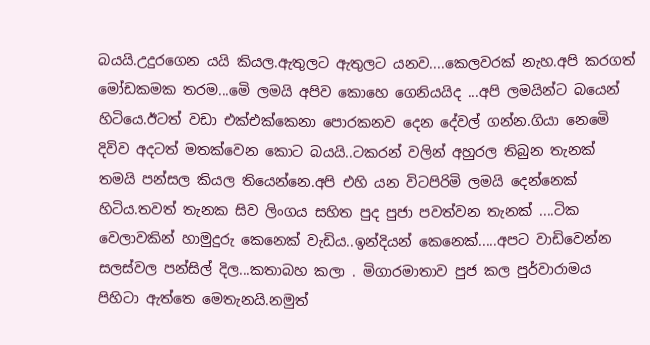බයයි.උදුරගෙන යයි කියල.ඇතුලට ඇතුලට යනව....කෙලවරක් නැහ.අපි කරගත්  මෝඩකමක තරම...මෙි ලමයි අපිව කොහෙ ගෙනියයිද ...අපි ලමයින්ට බයෙන් හිටියෙ.ඊටත් වඩා එක්එක්කෙනා පොරකනව දෙන දේවල් ගන්න.ගියා නෙමෙි දිවිව අදටත් මතක්වෙන කොට බයයි..ටකරන් වලින් අහුරල තිබුන තැනක් තමයි පන්සල කියල තියෙන්නෙ.අපි එහි යන විටපිරිමි ලමයි දෙන්නෙක් හිටිය.තවත් තැනක සිව ලිංගය සහිත පුද පුජා පවත්වන තැනක් ....ටික වෙලාවකින් හාමුදුරු කෙනෙක් වැඩිය..ඉන්දියන් කෙනෙක්.....අපට වාඩිවෙන්න සලස්වල පන්සිල් දිල...කතාබහ කලා . මිගාරමාතාව පුජ කල පුර්වාරාමය පිහිටා ඇත්තෙ මෙතැනයි.නමුත්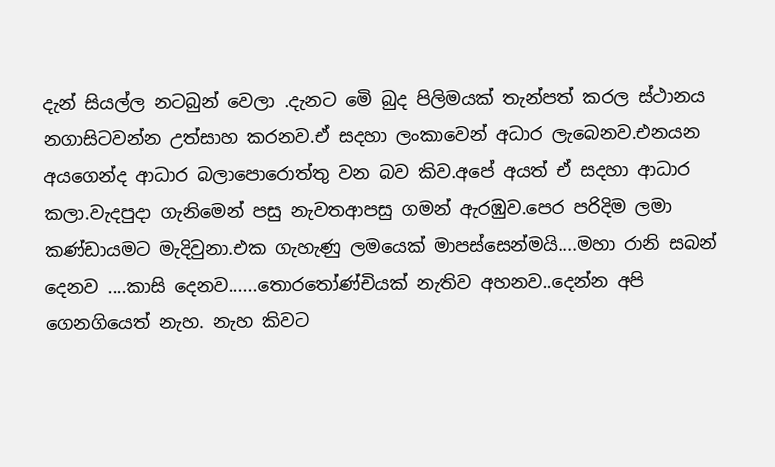දැන් සියල්ල නටබුන් වෙලා .දැනට මෙි බුද පිලිමයක් තැන්පත් කරල ස්ථානය නගාසිටවන්න උත්සාහ කරනව.ඒ සදහා ලංකාවෙන් අධාර ලැබෙනව.එනයන අයගෙන්ද ආධාර බලාපොරොත්තු වන බව කිව.අපේ අයත් ඒ සදහා ආධාර කලා.වැදපුදා ගැනිමෙන් පසු නැවතආපසු ගමන් ඇරඹුව.පෙර පරිදිම ලමා කණ්ඩායමට මැදිවුනා.එක ගැහැණු ලමයෙක් මාපස්සෙන්මයි....මහා රානි සබන් දෙනව ....කාසි දෙනව......තොරතෝණ්චියක් නැතිව අහනව..දෙන්න අපි ගෙනගියෙත් නැහ. නැහ කිවට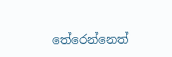තේරෙන්නෙත්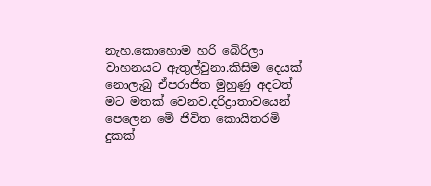නැහ.කොහොම හරි බෙිරිලා වාහනයට ඇතුල්වුනා.කිසිම දෙයක් නොලැබු ඒපරාජිත මුහුණු අදටත් මට මතක් වෙනව.දරිද්‍රාතාවයෙන් පෙලෙන මෙි ජිවිත කොයිතරමි දුකක්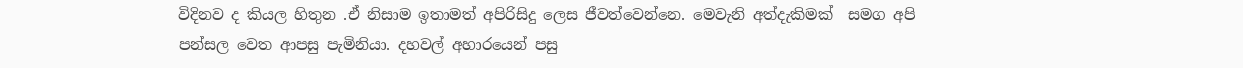විදිනව ද කියල හිතුන .ඒ නිසාම ඉතාමත් අපිරිසිදු ලෙස ජීවත්වෙන්නෙ. මෙවැනි අත්දැකිමක්  සමග අපි පන්සල වෙත ආපසු පැමිනියා. දහවල් අහාරයෙන් පසු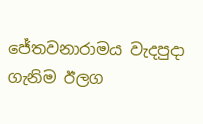ජේතවනාරාමය වැදපුදා ගැනිම ඊලග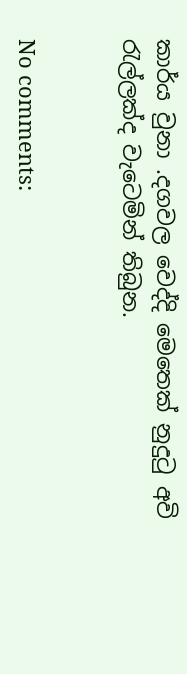කාර්ය වුනා .දගවල වෙද්දි මෙතෙක් නුදුටු අවි රැල්ලක්ද වැටෙමින් තිබුන.


No comments: